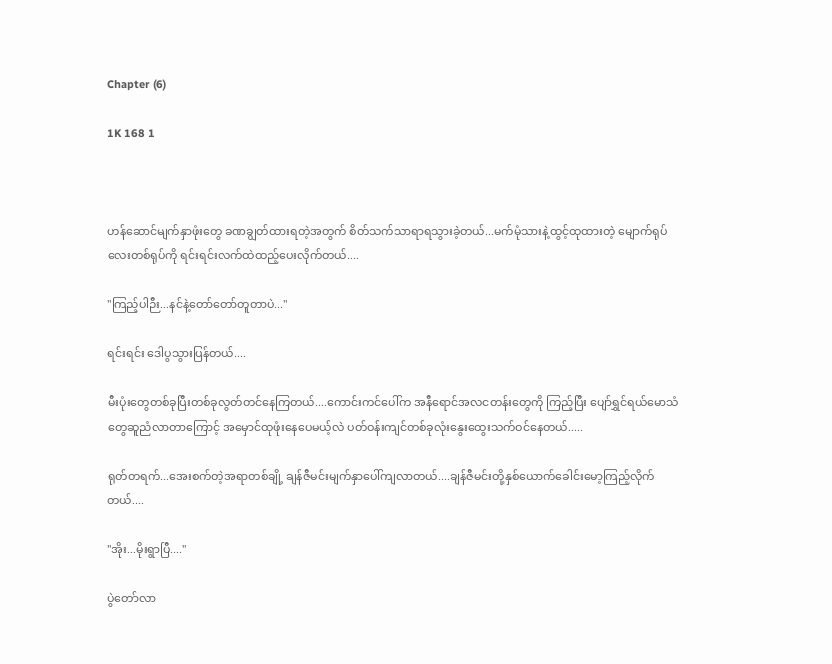Chapter (6)

1K 168 1



ဟန်ဆောင်မျက်နှာဖုံးတွေ ခဏချွတ်ထားရတဲ့အတွက် စိတ်သက်သာရာရသွားခဲ့တယ်...မက်မုံသားနဲ့ထွင့်ထုထားတဲ့ မျောက်ရုပ်လေးတစ်ရုပ်ကို ရင်းရင်းလက်ထဲထည့်ပေးလိုက်တယ်....

"ကြည့်ပါဉီး...နင်နဲ့တော်တော်တူတာပဲ..."

ရင်းရင်း ဒေါပွသွားပြန်တယ်....

မီးပုံးတွေတစ်ခုပြီးတစ်ခုလွတ်တင်နေကြတယ်....ကောင်းကင်ပေါ်က အနီရောင်အလငတန်းတွေကို ကြည့်ပြီး ပျော်ရွှင်ရယ်မောသံတွေဆူညံလာတာကြောင့် အမှောင်ထုဖုံးနေပေမယ့်လဲ ပတ်ဝန်းကျင်တစ်ခုလုံးနွေးထွေးသက်ဝင်နေတယ်.....

ရုတ်တရက်...အေးစက်တဲ့အရာတစ်ချို့ ချန်ဇီမင်းမျက်နှာပေါ်ကျလာတယ်....ချန်ဇီမင်းတို့နှစ်ယောက်ခေါင်းမော့ကြည့်လိုက်တယ်....

"အိုး...မိုးရွာပြီ...."

ပွဲတော်လာ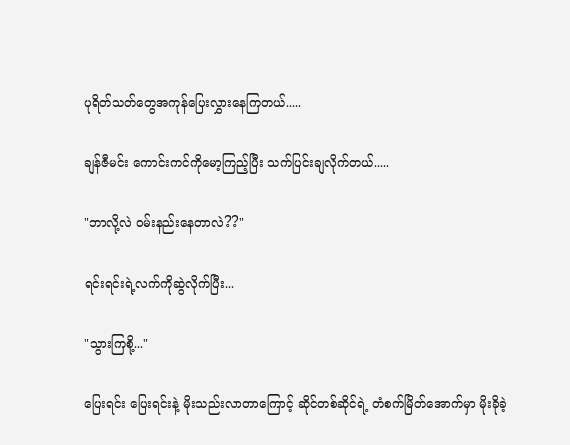ပုရိတ်သတ်တွေအကုန်ပြေးလွှားနေကြတယ်.....

ချန်ဇီမင်း ကောင်းကင်ကိုမော့ကြည့်ပြီး သက်ပြင်းချလိုက်တယ်.....

"ဘာလို့လဲ ဝမ်းနည်းနေတာလဲ??"

ရင်းရင်းရဲ့လက်ကိုဆွဲလိုက်ပြီး...

"သွားကြစို့..."

ပြေးရင်း ပြေးရင်းနဲ့ မိုးသည်းလာတာကြောင့် ဆိုင်တစ်ဆိုင်ရဲ့ တံစက်မြိတ်အောက်မှာ မိုးခိုခဲ့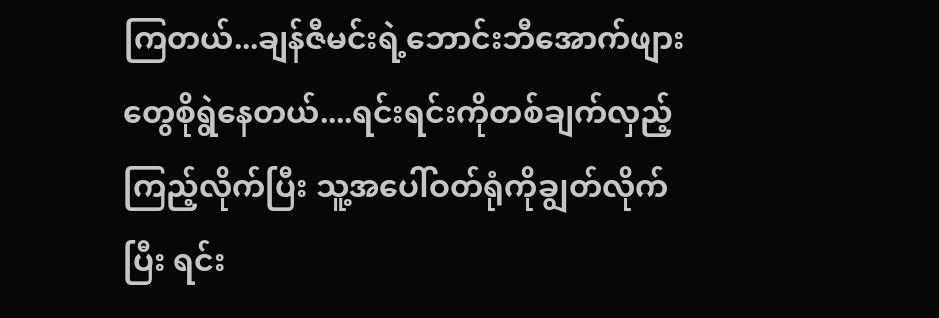ကြတယ်...ချန်ဇီမင်းရဲ့ဘောင်းဘီအောက်ဖျားတွေစိုရွဲနေတယ်....ရင်းရင်းကိုတစ်ချက်လှည့်ကြည့်လိုက်ပြီး သူ့အပေါ်ဝတ်ရုံကိုချွတ်လိုက်ပြီး ရင်း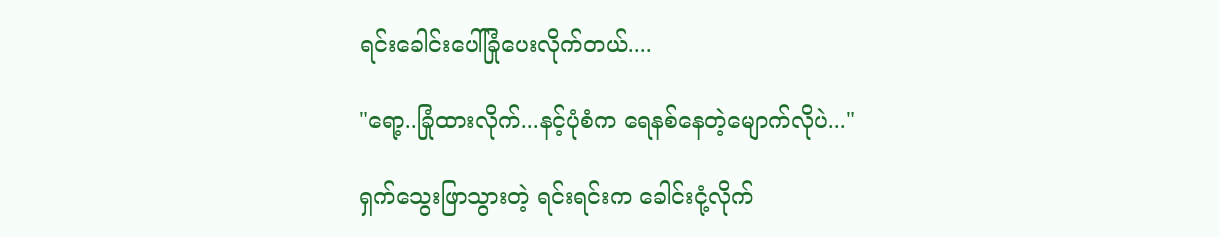ရင်းခေါင်းပေါ်ခြုံပေးလိုက်တယ်....

"ရော့..ခြုံထားလိုက်...နင့်ပုံစံက ရေနစ်နေတဲ့မျောက်လိုပဲ..."

ရှက်သွေးဖြာသွားတဲ့ ရင်းရင်းက ခေါင်းငုံ့လိုက်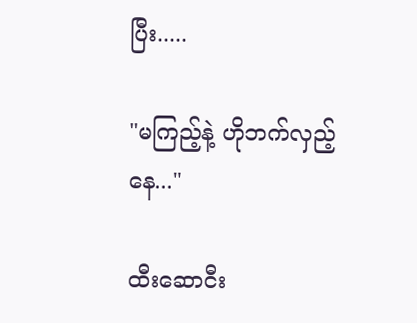ပြီး.....

"မကြည့်နဲ့ ဟိုဘက်လှည့်နေ..."

ထီးဆောငီး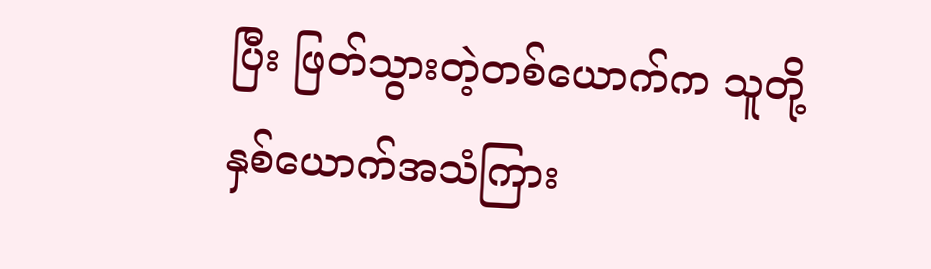ပြီး ဖြတ်သွားတဲ့တစ်ယောက်က သူတို့နှစ်ယောက်အသံကြား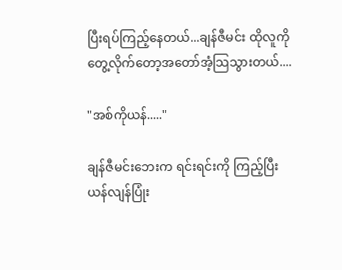ပြီးရပ်ကြည့်နေတယ်...ချန်ဇီမင်း ထိုလူကိုတွေ့လိုက်တော့အတော်အံ့သြသွားတယ်....

"အစ်ကိုယန်....."

ချန်ဇီမင်းဘေးက ရင်းရင်းကို ကြည့်ပြီး ယန်လျန်ပြုံး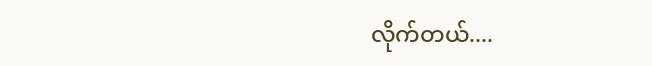လိုက်တယ်....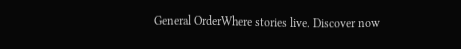General OrderWhere stories live. Discover now